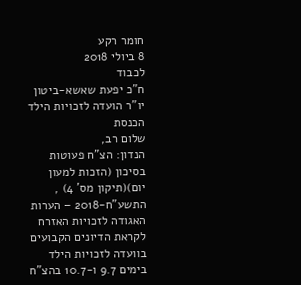חומר רקע
8 ביולי 2018
לכבוד
ח"כ יפעת שאשא-ביטון
יו"ר הועדה לזכויות הילד
הכנסת
שלום רב,
הנדון: הצ"ח פעוטות בסיכון (הזכות למעון יום)(תיקון מס' 4) , התשע"ח-2018 – הערות האגודה לזכויות האזרח
לקראת הדיונים הקבועים בוועדה לזכויות הילד בימים 9.7 ו-10.7 בהצ"ח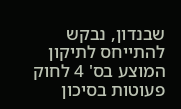שבנדון, נבקש להתייחס לתיקון המוצע בס' 4 לחוק פעוטות בסיכון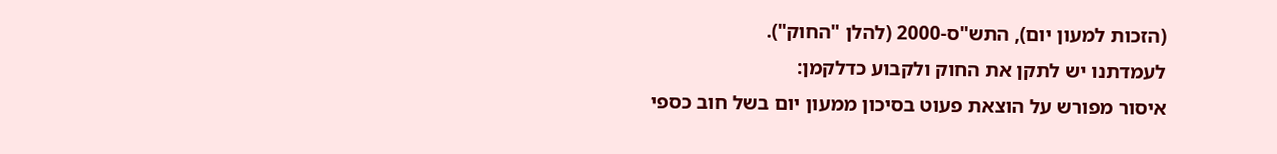(הזכות למעון יום), התש"ס-2000 (להלן "החוק").
לעמדתנו יש לתקן את החוק ולקבוע כדלקמן:
איסור מפורש על הוצאת פעוט בסיכון ממעון יום בשל חוב כספי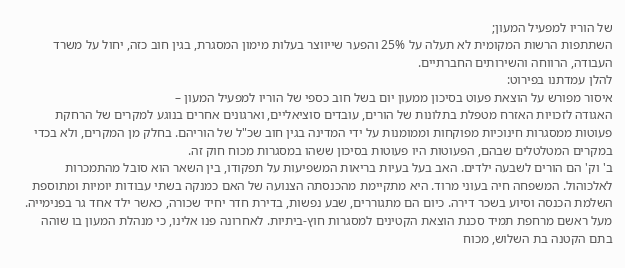של הוריו למפעיל המעון;
השתתפות הרשות המקומית לא תעלה על 25% והפער שייווצר בעלות מימון המסגרת, בגין חוב כזה, יחול על משרד העבודה, הרווחה והשירותים החברתיים.
להלן עמדתנו בפירוט:
איסור מפורש על הוצאת פעוט בסיכון ממעון יום בשל חוב כספי של הוריו למפעיל המעון –
האגודה לזכויות האזרח מטפלת בתלונות של הורים, עובדים סוציאליים, וארגונים אחרים בנוגע למקרים של הרחקת פעוטות ממסגרות חינוכיות מפוקחות וממומנות על ידי המדינה בגין חוב שכ"ל של הוריהם. בחלק מן המקרים, ולא בכדי במקרים המטלטלים שבהם, הפעוטות היו פעוטות בסיכון ששהו במסגרות מכוח חוק זה.
ב' וק' הם הורים לשבעה ילדים. האב בעל בעיות בריאות המשפיעות על תפקודו, בין השאר הוא סובל מהתמכרות לאלכוהול. המשפחה חיה בעוני מרוד. היא מתקיימת מהכנסתה הצנועה של האם כמנקה בשתי עבודות יומיות ומתוספת השלמת הכנסה וסיוע בשכר דירה. כיום הם מתגוררים, שבע נפשות, בדירת חדר יחיד שכורה, כאשר ילד אחד גר בפנימייה. מעל ראשם מרחפת תמיד סכנת הוצאת הקטינים למסגרות חוץ-ביתיות. לאחרונה פנו אלינו, כי מנהלת המעון בו שוהה בתם הקטנה בת השלוש, מכוח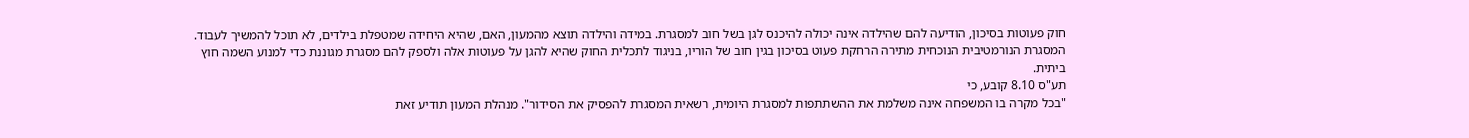חוק פעוטות בסיכון, הודיעה להם שהילדה אינה יכולה להיכנס לגן בשל חוב למסגרת. במידה והילדה תוצא מהמעון, האם, שהיא היחידה שמטפלת בילדים, לא תוכל להמשיך לעבוד.
המסגרת הנורמטיבית הנוכחית מתירה הרחקת פעוט בסיכון בגין חוב של הוריו, בניגוד לתכלית החוק שהיא להגן על פעוטות אלה ולספק להם מסגרת מגוננת כדי למנוע השמה חוץ ביתית.
תע"ס 8.10 קובע, כי
"בכל מקרה בו המשפחה אינה משלמת את ההשתתפות למסגרת היומית, רשאית המסגרת להפסיק את הסידור". מנהלת המעון תודיע זאת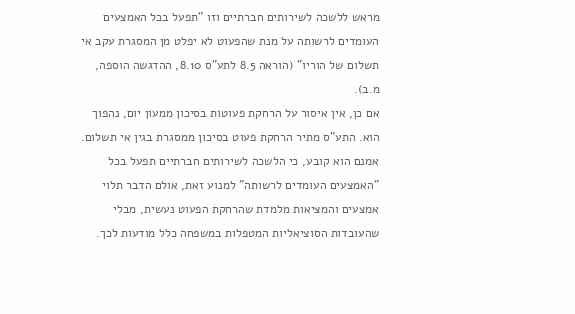מראש ללשכה לשירותים חברתיים וזו "תפעל בכל האמצעים העומדים לרשותה על מנת שהפעוט לא יפלט מן המסגרת עקב אי תשלום של הוריו" (הוראה 8.5 לתע"ס 8.10, ההדגשה הוספה, מ.ב).
אם כן, אין איסור על הרחקת פעוטות בסיכון ממעון יום, נהפוך הוא. התע"ס מתיר הרחקת פעוט בסיכון ממסגרת בגין אי תשלום. אמנם הוא קובע, כי הלשכה לשירותים חברתיים תפעל בכל "האמצעים העומדים לרשותה" למנוע זאת, אולם הדבר תלוי אמצעים והמציאות מלמדת שהרחקת הפעוט נעשית, מבלי שהעובדות הסוציאליות המטפלות במשפחה כלל מודעות לכך.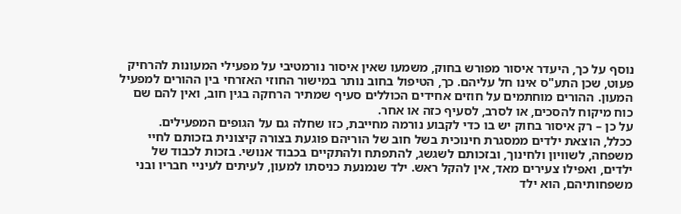נוסף על כך, היעדר איסור מפורש בחוק, משמעו שאין איסור נורמטיבי על מפעילי המעונות להרחיק פעוט, שכן התע"ס אינו חל עליהם. כך, הטיפול בחוב נותר במישור החוזי האזרחי בין ההורים למפעיל המעון. ההורים מוחתמים על חוזים אחידים הכוללים סעיף שמתיר הרחקה בגין חוב, ואין להם שם כוח מיקוח להסכים, או לסרב, לסעיף כזה או אחר.
על כן – רק איסור בחוק יש בו כדי לקבוע נורמה מחייבת, כזו שחלה גם על הגופים המפעילים.
ככלל, הוצאת ילדים ממסגרת חינוכית בשל חוב של הוריהם פוגעת בצורה קיצונית בזכותם לחיי משפחה, לשוויון ולחינוך, ובזכותם לשגשג, להתפתח ולהתקיים בכבוד אנושי. בזכות לכבוד של ילדים, ואפילו צעירים מאד, אין להקל ראש. ילד שנמנעת כניסתו למעון, לעיתים לעיניי חבריו ובני משפחותיהם, הוא ילד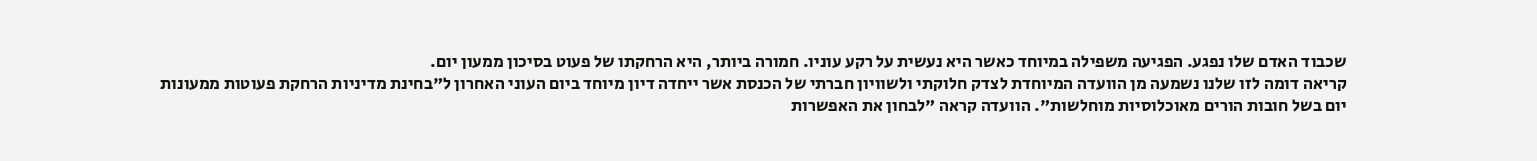שכבוד האדם שלו נפגע. הפגיעה משפילה במיוחד כאשר היא נעשית על רקע עוניו. חמורה ביותר, היא הרחקתו של פעוט בסיכון ממעון יום.
קריאה דומה לזו שלנו נשמעה מן הוועדה המיוחדת לצדק חלוקתי ולשוויון חברתי של הכנסת אשר ייחדה דיון מיוחד ביום העוני האחרון ל"בחינת מדיניות הרחקת פעוטות ממעונות יום בשל חובות הורים מאוכלוסיות מוחלשות". הוועדה קראה "לבחון את האפשרות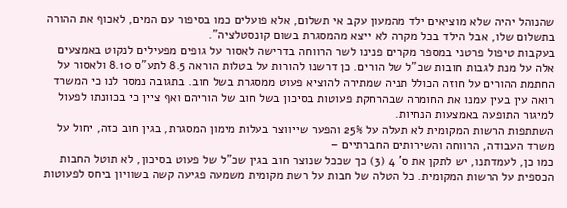שהנוהל יהיה שלא מוציאים ילד מהמעון עקב אי תשלום, אלא פועלים כמו בסיפור עם המים, לאכוף את ההורה בתשלום שלו, אבל הילד בכל מקרה לא ייצא מהמסגרת בשום קונסטלציה".
בעקבות טיפול פרטני במספר מקרים פנינו לשר הרווחה בדרישה לאסור על גופים מפעילים לנקוט באמצעים אלה על מנת לגבות חובות שכ"ל של הורים. כן דרשנו להורות על בטלות הוראה 8.5 לתע"ס 8.10 ולאסור על החתמת ההורים על חוזה הכולל תניה שמתירה להוציא פעוט ממסגרת בשל חוב. בתגובה נמסר לנו כי המשרד רואה עין בעין עמנו את החומרה שבהרחקת פעוטות בסיכון בשל חוב של הוריהם ואף ציין כי בכוונתו לפעול למיגור התופעה באמצעות הנחיות.
השתתפות הרשות המקומית לא תעלה על 25% והפער שייווצר בעלות מימון המסגרת, בגין חוב כזה, יחול על משרד העבודה, הרווחה והשירותים החברתיים –
כמו כן, לעמדתנו, יש לתקן את ס' 4 (3) כך שככל שנוצר חוב בגין שכ"ל של פעוט בסיכון, לא תוטל החבות הכספית על הרשות המקומית. כל הטלה של חבות על רשת מקומית משמעה פגיעה קשה בשוויון ביחס לפעוטות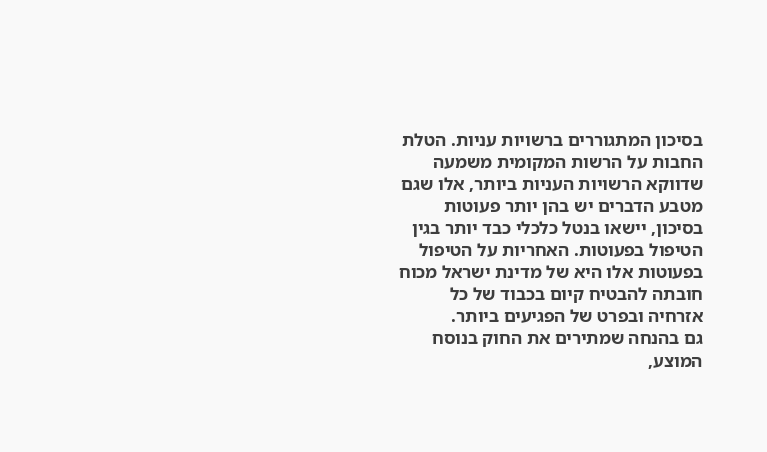בסיכון המתגוררים ברשויות עניות. הטלת החבות על הרשות המקומית משמעה שדווקא הרשויות העניות ביותר, אלו שגם מטבע הדברים יש בהן יותר פעוטות בסיכון, יישאו בנטל כלכלי כבד יותר בגין הטיפול בפעוטות. האחריות על הטיפול בפעוטות אלו היא של מדינת ישראל מכוח חובתה להבטיח קיום בכבוד של כל אזרחיה ובפרט של הפגיעים ביותר.
גם בהנחה שמתירים את החוק בנוסח המוצע,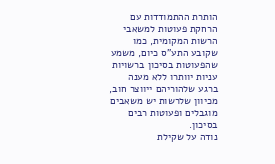הותרת ההתמודדות עם הרחקת פעוטות למשאבי הרשות המקומית, כמו שקובע התע"ס כיום, משמע שהפעוטות בסיכון ברשויות עניות יוותרו ללא מענה ברגע שלהוריהם ייווצר חוב, מכיוון שלרשות יש משאבים מוגבלים ופעוטות רבים בסיכון.
נודה על שקילת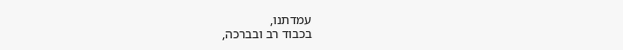עמדתנו,
בכבוד רב ובברכה,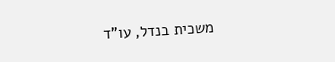משכית בנדל, עו"ד